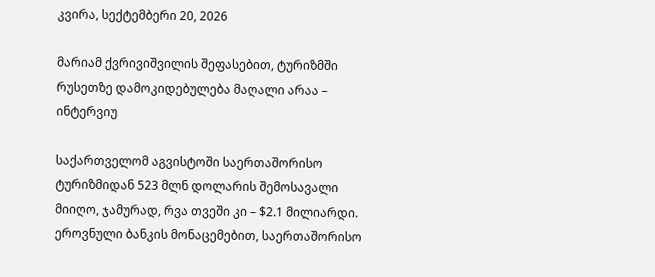კვირა, სექტემბერი 20, 2026

მარიამ ქვრივიშვილის შეფასებით, ტურიზმში რუსეთზე დამოკიდებულება მაღალი არაა – ინტერვიუ

საქართველომ აგვისტოში საერთაშორისო ტურიზმიდან 523 მლნ დოლარის შემოსავალი მიიღო, ჯამურად, რვა თვეში კი – $2.1 მილიარდი. ეროვნული ბანკის მონაცემებით, საერთაშორისო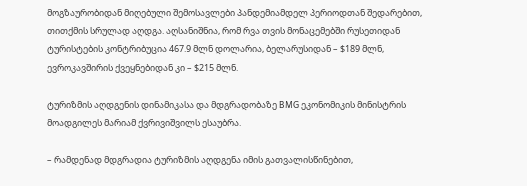მოგზაურობიდან მიღებული შემოსავლები პანდემიამდელ პერიოდთან შედარებით, თითქმის სრულად აღდგა. აღსანიშნია, რომ რვა თვის მონაცემებში რუსეთიდან ტურისტების კონტრიბუცია 467.9 მლნ დოლარია, ბელარუსიდან – $189 მლნ, ევროკავშირის ქვეყნებიდან კი – $215 მლნ.

ტურიზმის აღდგენის დინამიკასა და მდგრადობაზე BMG ეკონომიკის მინისტრის მოადგილეს მარიამ ქვრივიშვილს ესაუბრა.

– რამდენად მდგრადია ტურიზმის აღდგენა იმის გათვალისწინებით,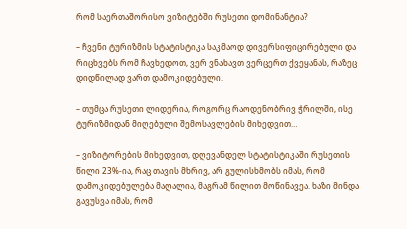რომ საერთაშორისო ვიზიტებში რუსეთი დომინანტია?

– ჩვენი ტურიზმის სტატისტიკა საკმაოდ დივერსიფიცირებული და რიცხვებს რომ ჩავხედოთ, ვერ ვნახავთ ვერცერთ ქვეყანას, რაზეც დიდწილად ვართ დამოკიდებული.

– თუმცა რუსეთი ლიდერია, როგორც რაოდენობრივ ჭრილში, ისე ტურიზმიდან მიღებული შემოსავლების მიხედვით…

– ვიზიტორების მიხედვით, დღევანდელ სტატისტიკაში რუსეთის წილი 23%-ია, რაც თავის მხრივ, არ გულისხმობს იმას, რომ დამოკიდებულება მაღალია, მაგრამ წილით მოწინავეა. ხაზი მინდა გავუსვა იმას, რომ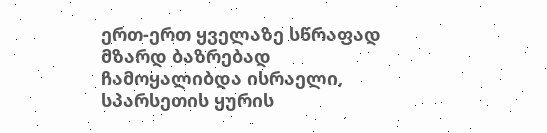ერთ-ერთ ყველაზე სწრაფად მზარდ ბაზრებად ჩამოყალიბდა ისრაელი, სპარსეთის ყურის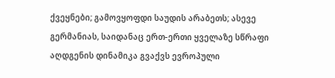ქვეყნები; გამოვყოფდი საუდის არაბეთს; ასევე გერმანიას, საიდანაც ერთ-ერთი ყველაზე სწრაფი აღდგენის დინამიკა გვაქვს ევროპული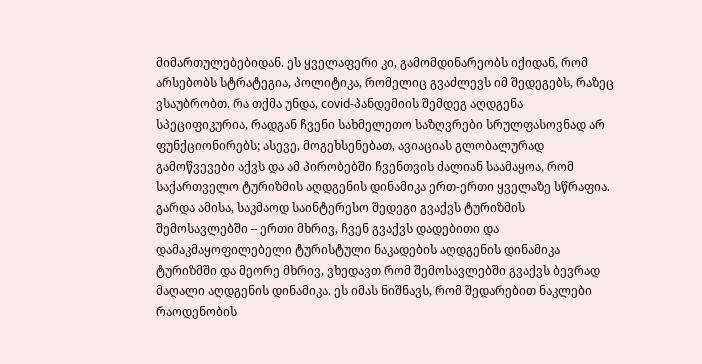მიმართულებებიდან. ეს ყველაფერი კი, გამომდინარეობს იქიდან, რომ არსებობს სტრატეგია, პოლიტიკა, რომელიც გვაძლევს იმ შედეგებს, რაზეც ვსაუბრობთ. რა თქმა უნდა, covid-პანდემიის შემდეგ აღდგენა სპეციფიკურია, რადგან ჩვენი სახმელეთო საზღვრები სრულფასოვნად არ ფუნქციონირებს; ასევე, მოგეხსენებათ, ავიაციას გლობალურად გამოწვევები აქვს და ამ პირობებში ჩვენთვის ძალიან საამაყოა, რომ საქართველო ტურიზმის აღდგენის დინამიკა ერთ-ერთი ყველაზე სწრაფია. გარდა ამისა, საკმაოდ საინტერესო შედეგი გვაქვს ტურიზმის შემოსავლებში – ერთი მხრივ, ჩვენ გვაქვს დადებითი და დამაკმაყოფილებელი ტურისტული ნაკადების აღდგენის დინამიკა ტურიზმში და მეორე მხრივ, ვხედავთ რომ შემოსავლებში გვაქვს ბევრად მაღალი აღდგენის დინამიკა. ეს იმას ნიშნავს, რომ შედარებით ნაკლები რაოდენობის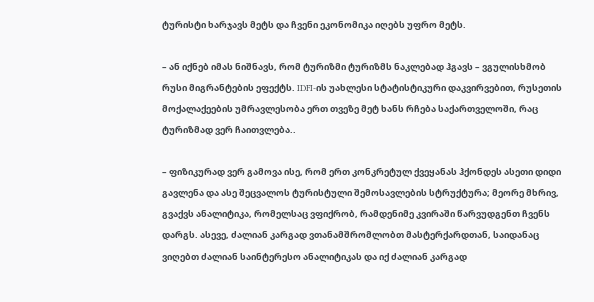ტურისტი ხარჯავს მეტს და ჩვენი ეკონომიკა იღებს უფრო მეტს.

– ან იქნებ იმას ნიშნავს, რომ ტურიზმი ტურიზმს ნაკლებად ჰგავს – ვგულისხმობ რუსი მიგრანტების ეფექტს. IDFI-ის უახლესი სტატისტიკური დაკვირვებით, რუსეთის მოქალაქეების უმრავლესობა ერთ თვეზე მეტ ხანს რჩება საქართველოში, რაც ტურიზმად ვერ ჩაითვლება..

– ფიზიკურად ვერ გამოვა ისე, რომ ერთ კონკრეტულ ქვეყანას ჰქონდეს ასეთი დიდი გავლენა და ასე შეცვალოს ტურისტული შემოსავლების სტრუქტურა; მეორე მხრივ, გვაქვს ანალიტიკა, რომელსაც ვფიქრობ, რამდენიმე კვირაში წარვუდგენთ ჩვენს დარგს. ასევე, ძალიან კარგად ვთანამშრომლობთ მასტერქარდთან, საიდანაც ვიღებთ ძალიან საინტერესო ანალიტიკას და იქ ძალიან კარგად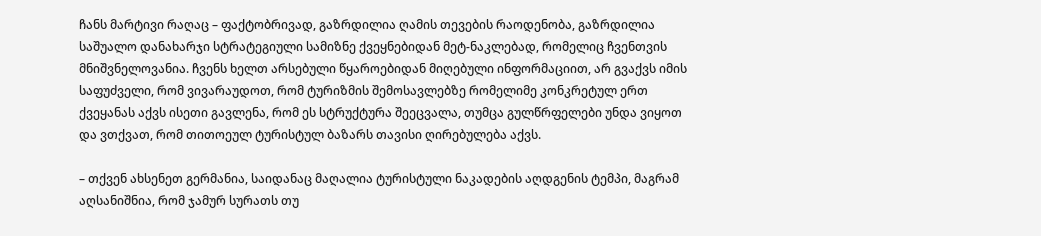ჩანს მარტივი რაღაც – ფაქტობრივად, გაზრდილია ღამის თევების რაოდენობა, გაზრდილია საშუალო დანახარჯი სტრატეგიული სამიზნე ქვეყნებიდან მეტ-ნაკლებად, რომელიც ჩვენთვის მნიშვნელოვანია. ჩვენს ხელთ არსებული წყაროებიდან მიღებული ინფორმაციით, არ გვაქვს იმის საფუძველი, რომ ვივარაუდოთ, რომ ტურიზმის შემოსავლებზე რომელიმე კონკრეტულ ერთ ქვეყანას აქვს ისეთი გავლენა, რომ ეს სტრუქტურა შეეცვალა, თუმცა გულწრფელები უნდა ვიყოთ და ვთქვათ, რომ თითოეულ ტურისტულ ბაზარს თავისი ღირებულება აქვს.

– თქვენ ახსენეთ გერმანია, საიდანაც მაღალია ტურისტული ნაკადების აღდგენის ტემპი, მაგრამ აღსანიშნია, რომ ჯამურ სურათს თუ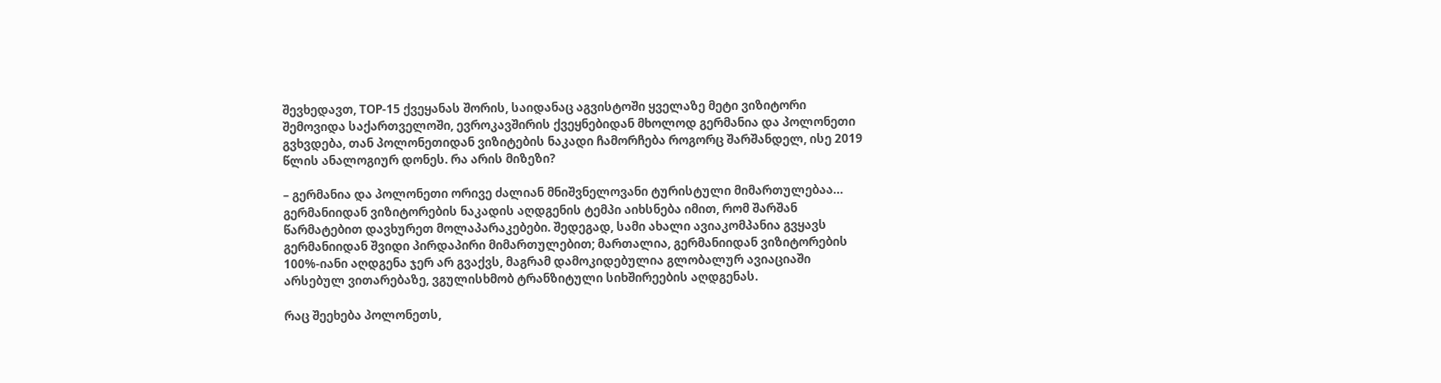შევხედავთ, TOP-15 ქვეყანას შორის, საიდანაც აგვისტოში ყველაზე მეტი ვიზიტორი შემოვიდა საქართველოში, ევროკავშირის ქვეყნებიდან მხოლოდ გერმანია და პოლონეთი გვხვდება, თან პოლონეთიდან ვიზიტების ნაკადი ჩამორჩება როგორც შარშანდელ, ისე 2019 წლის ანალოგიურ დონეს. რა არის მიზეზი?

– გერმანია და პოლონეთი ორივე ძალიან მნიშვნელოვანი ტურისტული მიმართულებაა… გერმანიიდან ვიზიტორების ნაკადის აღდგენის ტემპი აიხსნება იმით, რომ შარშან წარმატებით დავხურეთ მოლაპარაკებები. შედეგად, სამი ახალი ავიაკომპანია გვყავს გერმანიიდან შვიდი პირდაპირი მიმართულებით; მართალია, გერმანიიდან ვიზიტორების 100%-იანი აღდგენა ჯერ არ გვაქვს, მაგრამ დამოკიდებულია გლობალურ ავიაციაში არსებულ ვითარებაზე, ვგულისხმობ ტრანზიტული სიხშირეების აღდგენას.

რაც შეეხება პოლონეთს,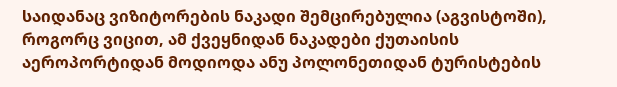საიდანაც ვიზიტორების ნაკადი შემცირებულია (აგვისტოში), როგორც ვიცით, ამ ქვეყნიდან ნაკადები ქუთაისის აეროპორტიდან მოდიოდა ანუ პოლონეთიდან ტურისტების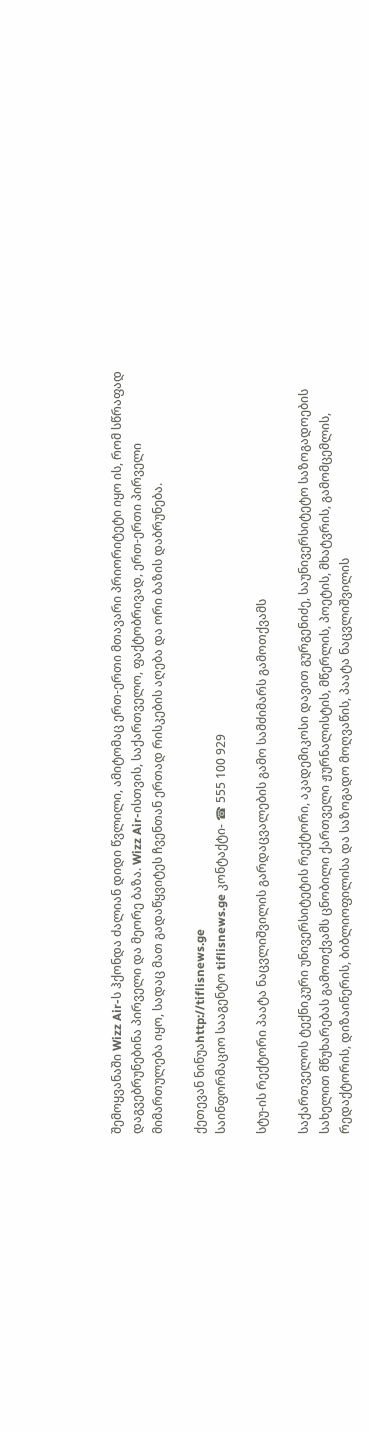შემოყვანაში Wizz Air-ს ჰქონდა ძალიან დიდი წვლილი, ამიტომაც ერთ-ერთი მთავარი პრიორიტეტი იყო ის, რომ სწრაფად დაგვებრუნებინა პირველი და მეორე ბაზა. Wizz Air-ისთვის, საქართველო, ფაქტობრივად, ერთ-ერთი პირველი მიმართულება იყო, სადაც მათ გადაწყვიტეს ჩვენთან ერთად რისკების აღება და ორი ბაზის დაბრუნება.

ქეთევან ნინუაhttp://tiflisnews.ge
საინფორმაციო სააგენტო tiflisnews.ge კონტაქტი- ☎ 555 100 929

სტუ-ის რექტორი პაატა ნაცვლიშვილის გარდაცვალების გამო სამძიმარს გამოთქვამს

საქართველოს ტექნიკური უნივერსიტეტის რექტორი, აკადემიკოსი დავით გურგენიძე, საუნივერსიტეტო საზოგადოების სახელით მწუხარებას გამოთქვამს ცნობილი ქართველი ჟურნალისტის, მწერლის, პოეტის, მხატვრის, გამომცემლის, რედაქტორის, დიზაინერის, ბიბლიოფილისა და საზოგადო მოღვაწის, პაატა ნაცვლიშვილის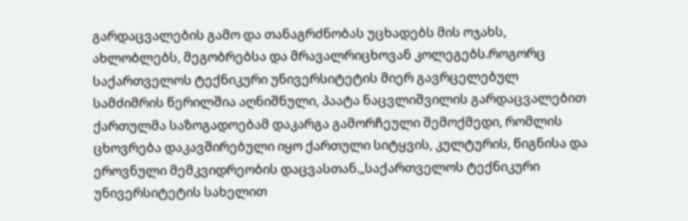გარდაცვალების გამო და თანაგრძნობას უცხადებს მის ოჯახს, ახლობლებს, მეგობრებსა და მრავალრიცხოვან კოლეგებს.როგორც საქართველოს ტექნიკური უნივერსიტეტის მიერ გავრცელებულ სამძიმრის წერილშია აღნიშნული, პაატა ნაცვლიშვილის გარდაცვალებით ქართულმა საზოგადოებამ დაკარგა გამორჩეული შემოქმედი, რომლის ცხოვრება დაკავშირებული იყო ქართული სიტყვის, კულტურის, წიგნისა და ეროვნული მემკვიდრეობის დაცვასთან.„საქართველოს ტექნიკური უნივერსიტეტის სახელით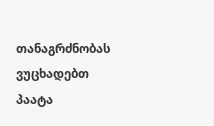თანაგრძნობას ვუცხადებთ პაატა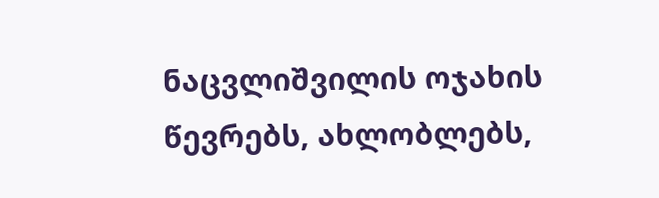ნაცვლიშვილის ოჯახის წევრებს, ახლობლებს,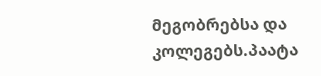მეგობრებსა და კოლეგებს.პაატა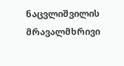ნაცვლიშვილის მრავალმხრივი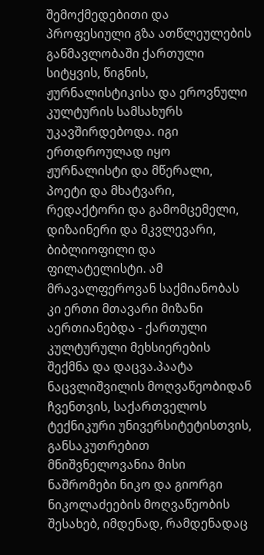შემოქმედებითი და პროფესიული გზა ათწლეულების განმავლობაში ქართული სიტყვის, წიგნის, ჟურნალისტიკისა და ეროვნული კულტურის სამსახურს უკავშირდებოდა. იგი ერთდროულად იყო ჟურნალისტი და მწერალი, პოეტი და მხატვარი, რედაქტორი და გამომცემელი, დიზაინერი და მკვლევარი, ბიბლიოფილი და ფილატელისტი. ამ მრავალფეროვან საქმიანობას კი ერთი მთავარი მიზანი აერთიანებდა - ქართული კულტურული მეხსიერების შექმნა და დაცვა.პაატა ნაცვლიშვილის მოღვაწეობიდან ჩვენთვის, საქართველოს ტექნიკური უნივერსიტეტისთვის, განსაკუთრებით მნიშვნელოვანია მისი ნაშრომები ნიკო და გიორგი ნიკოლაძეების მოღვაწეობის შესახებ, იმდენად, რამდენადაც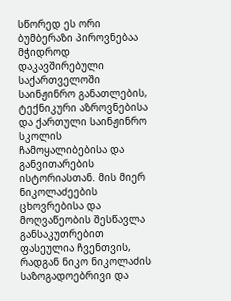სწორედ ეს ორი ბუმბერაზი პიროვნებაა მჭიდროდ დაკავშირებული საქართველოში საინჟინრო განათლების, ტექნიკური აზროვნებისა და ქართული საინჟინრო სკოლის ჩამოყალიბებისა და განვითარების ისტორიასთან. მის მიერ ნიკოლაძეების ცხოვრებისა და მოღვაწეობის შესწავლა განსაკუთრებით ფასეულია ჩვენთვის, რადგან ნიკო ნიკოლაძის საზოგადოებრივი და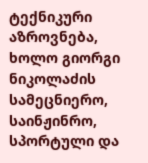ტექნიკური აზროვნება, ხოლო გიორგი ნიკოლაძის სამეცნიერო, საინჟინრო, სპორტული და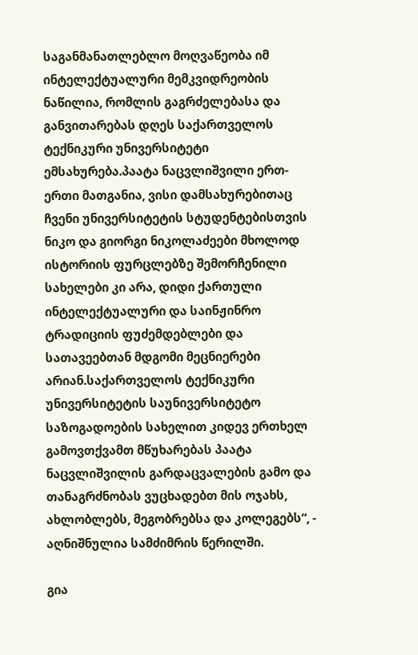საგანმანათლებლო მოღვაწეობა იმ ინტელექტუალური მემკვიდრეობის ნაწილია, რომლის გაგრძელებასა და განვითარებას დღეს საქართველოს ტექნიკური უნივერსიტეტი ემსახურება.პაატა ნაცვლიშვილი ერთ-ერთი მათგანია, ვისი დამსახურებითაც ჩვენი უნივერსიტეტის სტუდენტებისთვის ნიკო და გიორგი ნიკოლაძეები მხოლოდ ისტორიის ფურცლებზე შემორჩენილი სახელები კი არა, დიდი ქართული ინტელექტუალური და საინჟინრო ტრადიციის ფუძემდებლები და სათავეებთან მდგომი მეცნიერები არიან.საქართველოს ტექნიკური უნივერსიტეტის საუნივერსიტეტო საზოგადოების სახელით კიდევ ერთხელ გამოვთქვამთ მწუხარებას პაატა ნაცვლიშვილის გარდაცვალების გამო და თანაგრძნობას ვუცხადებთ მის ოჯახს, ახლობლებს, მეგობრებსა და კოლეგებს“, - აღნიშნულია სამძიმრის წერილში.

გია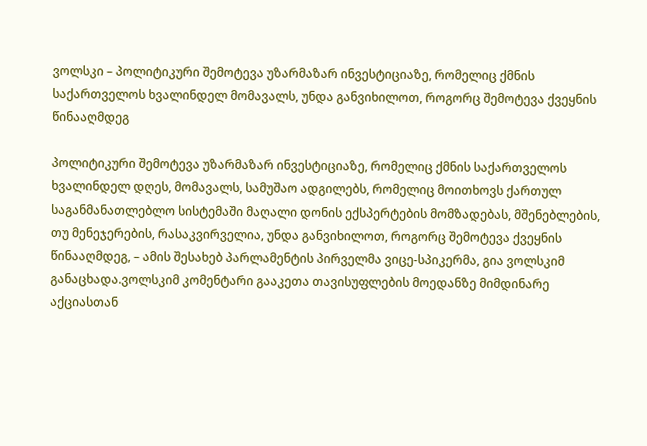ვოლსკი – პოლიტიკური შემოტევა უზარმაზარ ინვესტიციაზე, რომელიც ქმნის საქართველოს ხვალინდელ მომავალს, უნდა განვიხილოთ, როგორც შემოტევა ქვეყნის წინააღმდეგ

პოლიტიკური შემოტევა უზარმაზარ ინვესტიციაზე, რომელიც ქმნის საქართველოს ხვალინდელ დღეს, მომავალს, სამუშაო ადგილებს, რომელიც მოითხოვს ქართულ საგანმანათლებლო სისტემაში მაღალი დონის ექსპერტების მომზადებას, მშენებლების, თუ მენეჯერების, რასაკვირველია, უნდა განვიხილოთ, როგორც შემოტევა ქვეყნის წინააღმდეგ, – ამის შესახებ პარლამენტის პირველმა ვიცე-სპიკერმა, გია ვოლსკიმ განაცხადა.ვოლსკიმ კომენტარი გააკეთა თავისუფლების მოედანზე მიმდინარე აქციასთან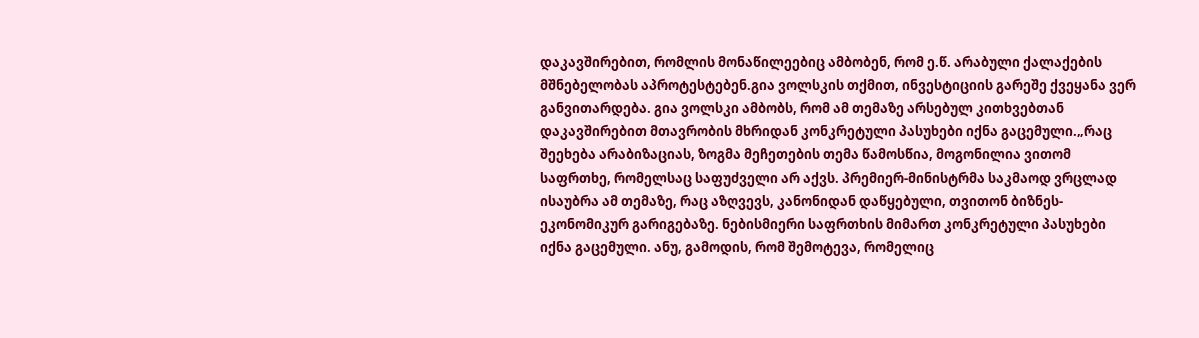დაკავშირებით, რომლის მონაწილეებიც ამბობენ, რომ ე.წ. არაბული ქალაქების მშნებელობას აპროტესტებენ.გია ვოლსკის თქმით, ინვესტიციის გარეშე ქვეყანა ვერ განვითარდება. გია ვოლსკი ამბობს, რომ ამ თემაზე არსებულ კითხვებთან დაკავშირებით მთავრობის მხრიდან კონკრეტული პასუხები იქნა გაცემული.„რაც შეეხება არაბიზაციას, ზოგმა მეჩეთების თემა წამოსწია, მოგონილია ვითომ საფრთხე, რომელსაც საფუძველი არ აქვს. პრემიერ-მინისტრმა საკმაოდ ვრცლად ისაუბრა ამ თემაზე, რაც აზღვევს, კანონიდან დაწყებული, თვითონ ბიზნეს-ეკონომიკურ გარიგებაზე. ნებისმიერი საფრთხის მიმართ კონკრეტული პასუხები იქნა გაცემული. ანუ, გამოდის, რომ შემოტევა, რომელიც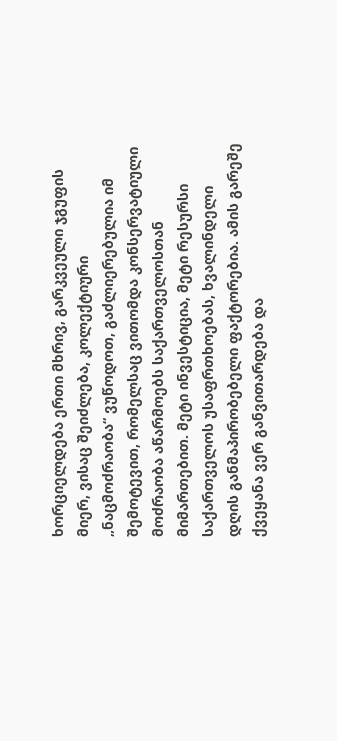ხორციელდება ერთი მხრივ, გარკვეული ჯგუფის მიერ, ვისაც შეიძლება, კოლექტიური „ნაცმოძრაობა“ ვუწოდოთ, გაძლიერებულია იმ შემოტევით, რომელსაც ვითომდა კონსერვატიული მოძრაობა აწარმოებს საქართველოსთან მიმართებით. მეტი ინვესტიცია, მეტი რესურსი საქართველოს უსაფრთხოებას, ხვალინდელი დღის განმაპირობებელი ფაქტორებია. ამის გარეშე ქვეყანა ვერ განვითარდება და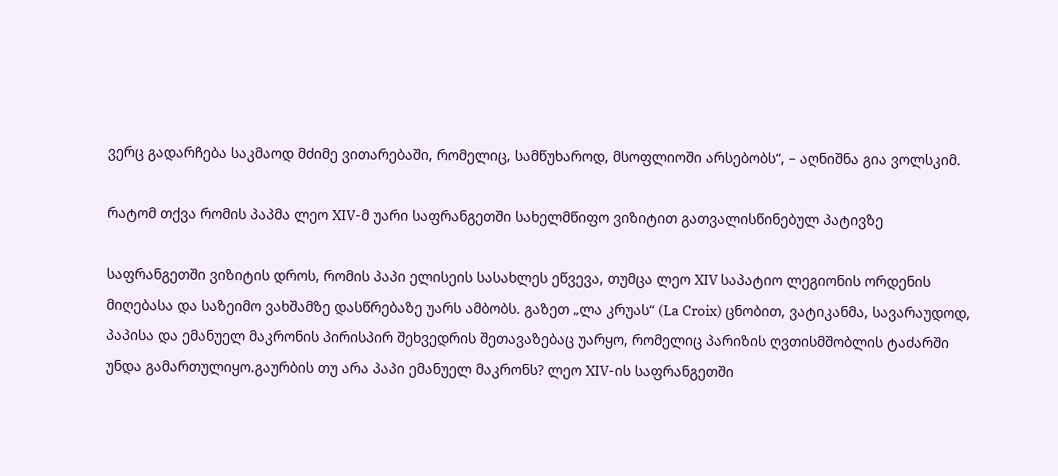ვერც გადარჩება საკმაოდ მძიმე ვითარებაში, რომელიც, სამწუხაროდ, მსოფლიოში არსებობს“, – აღნიშნა გია ვოლსკიმ.

რატომ თქვა რომის პაპმა ლეო XIV-მ უარი საფრანგეთში სახელმწიფო ვიზიტით გათვალისწინებულ პატივზე

საფრანგეთში ვიზიტის დროს, რომის პაპი ელისეის სასახლეს ეწვევა, თუმცა ლეო XIV საპატიო ლეგიონის ორდენის მიღებასა და საზეიმო ვახშამზე დასწრებაზე უარს ამბობს. გაზეთ „ლა კრუას“ (La Croix) ცნობით, ვატიკანმა, სავარაუდოდ, პაპისა და ემანუელ მაკრონის პირისპირ შეხვედრის შეთავაზებაც უარყო, რომელიც პარიზის ღვთისმშობლის ტაძარში უნდა გამართულიყო.გაურბის თუ არა პაპი ემანუელ მაკრონს? ლეო XIV-ის საფრანგეთში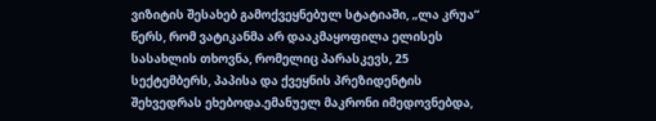ვიზიტის შესახებ გამოქვეყნებულ სტატიაში, „ლა კრუა“ წერს, რომ ვატიკანმა არ დააკმაყოფილა ელისეს სასახლის თხოვნა, რომელიც პარასკევს, 25 სექტემბერს, პაპისა და ქვეყნის პრეზიდენტის შეხვედრას ეხებოდა.ემანუელ მაკრონი იმედოვნებდა,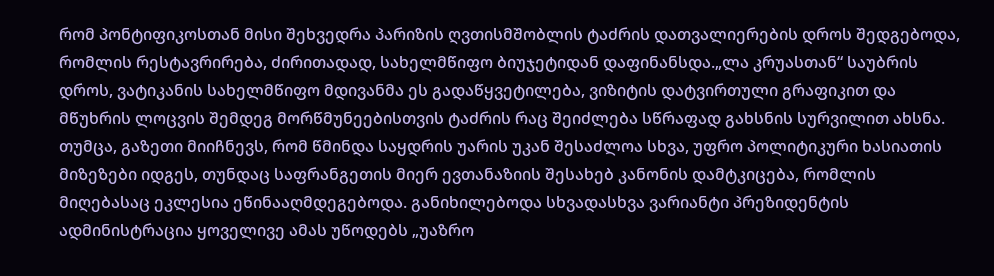რომ პონტიფიკოსთან მისი შეხვედრა პარიზის ღვთისმშობლის ტაძრის დათვალიერების დროს შედგებოდა, რომლის რესტავრირება, ძირითადად, სახელმწიფო ბიუჯეტიდან დაფინანსდა.„ლა კრუასთან“ საუბრის დროს, ვატიკანის სახელმწიფო მდივანმა ეს გადაწყვეტილება, ვიზიტის დატვირთული გრაფიკით და მწუხრის ლოცვის შემდეგ მორწმუნეებისთვის ტაძრის რაც შეიძლება სწრაფად გახსნის სურვილით ახსნა. თუმცა, გაზეთი მიიჩნევს, რომ წმინდა საყდრის უარის უკან შესაძლოა სხვა, უფრო პოლიტიკური ხასიათის მიზეზები იდგეს, თუნდაც საფრანგეთის მიერ ევთანაზიის შესახებ კანონის დამტკიცება, რომლის მიღებასაც ეკლესია ეწინააღმდეგებოდა. განიხილებოდა სხვადასხვა ვარიანტი პრეზიდენტის ადმინისტრაცია ყოველივე ამას უწოდებს „უაზრო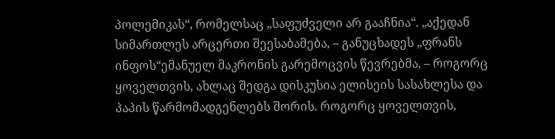პოლემიკას“, რომელსაც „საფუძველი არ გააჩნია“. „აქედან სიმართლეს არცერთი შეესაბამება, – განუცხადეს „ფრანს ინფოს“ემანუელ მაკრონის გარემოცვის წევრებმა, – როგორც ყოველთვის, ახლაც შედგა დისკუსია ელისეის სასახლესა და პაპის წარმომადგენლებს შორის. როგორც ყოველთვის,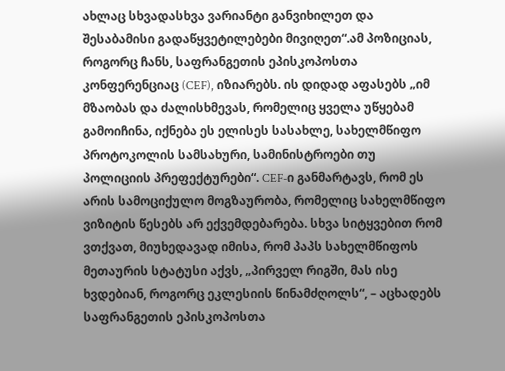ახლაც სხვადასხვა ვარიანტი განვიხილეთ და შესაბამისი გადაწყვეტილებები მივიღეთ“.ამ პოზიციას, როგორც ჩანს, საფრანგეთის ეპისკოპოსთა კონფერენციაც (CEF), იზიარებს. ის დიდად აფასებს „იმ მზაობას და ძალისხმევას, რომელიც ყველა უწყებამ გამოიჩინა, იქნება ეს ელისეს სასახლე, სახელმწიფო პროტოკოლის სამსახური, სამინისტროები თუ პოლიციის პრეფექტურები“. CEF-ი განმარტავს, რომ ეს არის სამოციქულო მოგზაურობა, რომელიც სახელმწიფო ვიზიტის წესებს არ ექვემდებარება. სხვა სიტყვებით რომ ვთქვათ, მიუხედავად იმისა, რომ პაპს სახელმწიფოს მეთაურის სტატუსი აქვს, „პირველ რიგში, მას ისე ხვდებიან, როგორც ეკლესიის წინამძღოლს“, – აცხადებს საფრანგეთის ეპისკოპოსთა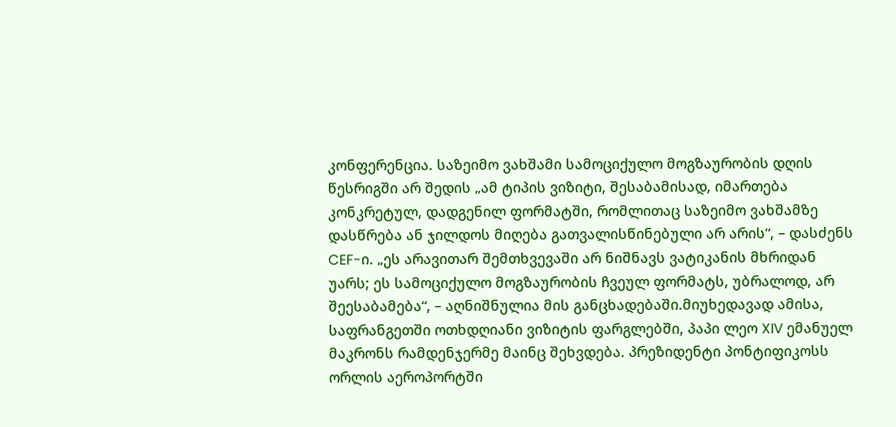კონფერენცია. საზეიმო ვახშამი სამოციქულო მოგზაურობის დღის წესრიგში არ შედის „ამ ტიპის ვიზიტი, შესაბამისად, იმართება კონკრეტულ, დადგენილ ფორმატში, რომლითაც საზეიმო ვახშამზე დასწრება ან ჯილდოს მიღება გათვალისწინებული არ არის“, – დასძენს CEF-ი. „ეს არავითარ შემთხვევაში არ ნიშნავს ვატიკანის მხრიდან უარს; ეს სამოციქულო მოგზაურობის ჩვეულ ფორმატს, უბრალოდ, არ შეესაბამება“, – აღნიშნულია მის განცხადებაში.მიუხედავად ამისა, საფრანგეთში ოთხდღიანი ვიზიტის ფარგლებში, პაპი ლეო XIV ემანუელ მაკრონს რამდენჯერმე მაინც შეხვდება. პრეზიდენტი პონტიფიკოსს ორლის აეროპორტში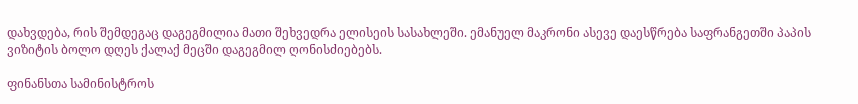დახვდება, რის შემდეგაც დაგეგმილია მათი შეხვედრა ელისეის სასახლეში. ემანუელ მაკრონი ასევე დაესწრება საფრანგეთში პაპის ვიზიტის ბოლო დღეს ქალაქ მეცში დაგეგმილ ღონისძიებებს.

ფინანსთა სამინისტროს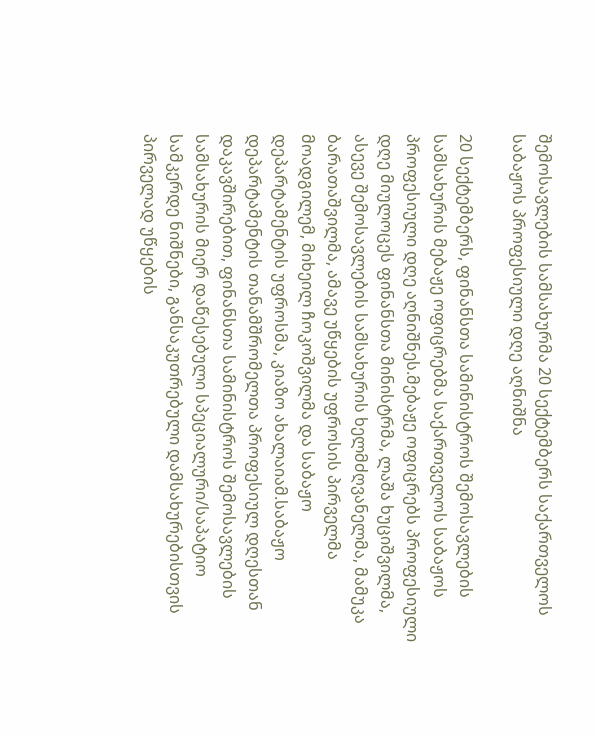შემოსავლების სამსახურმა 20 სექტემბერს საქართველოს საბაჟოს პროფესიული დღე აღნიშნა

20 სექტემბერს, ფინანსთა სამინისტროს შემოსავლების სამსახურის მებაჟე ოფიცრებმა საქართველოს საბაჟოს პროფესიული დღე აღნიშნეს.მებაჟე ოფიცრებს პროფესიული დღე მიულოცეს ფინანსთა მინისტრმა, ლაშა ხუციშვილმა, ასევე შემოსავლების სამსახურის ხელმძღვანელმა, მამუკა ბარათაშვილმა, ამავე უწყების უფროსის პირველმა მოადგილემ, მიხეილ ჩოკოშვილმა და საბაჟო დეპარტამენტის უფროსმა, კიაზო ახალაიამ.საბაჟო დეპარტამენტის თანამშრომელთა პროფესიულ დღესთან დაკავშირებით, ფინანსთა სამინისტროს შემოსავლების სამსახურის მიერ დაწესებული სპეციალური/საპატიო სამკერდე ნიშნები, განსაკუთრებული დამსახურებისთვის პირველად უწყების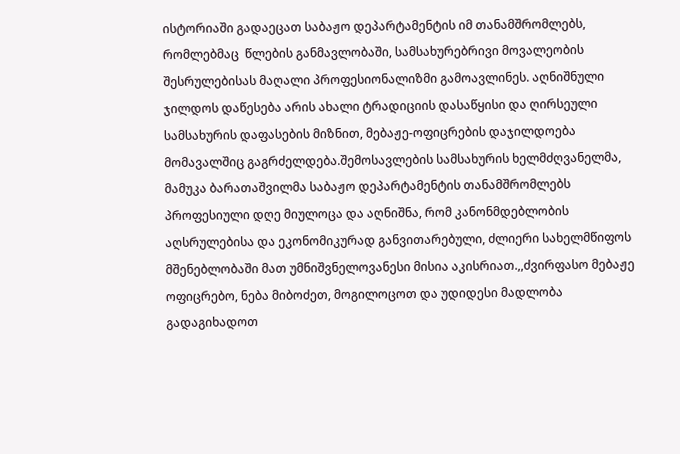ისტორიაში გადაეცათ საბაჟო დეპარტამენტის იმ თანამშრომლებს, რომლებმაც  წლების განმავლობაში, სამსახურებრივი მოვალეობის შესრულებისას მაღალი პროფესიონალიზმი გამოავლინეს. აღნიშნული ჯილდოს დაწესება არის ახალი ტრადიციის დასაწყისი და ღირსეული სამსახურის დაფასების მიზნით, მებაჟე-ოფიცრების დაჯილდოება მომავალშიც გაგრძელდება.შემოსავლების სამსახურის ხელმძღვანელმა, მამუკა ბარათაშვილმა საბაჟო დეპარტამენტის თანამშრომლებს პროფესიული დღე მიულოცა და აღნიშნა, რომ კანონმდებლობის აღსრულებისა და ეკონომიკურად განვითარებული, ძლიერი სახელმწიფოს მშენებლობაში მათ უმნიშვნელოვანესი მისია აკისრიათ.,,ძვირფასო მებაჟე ოფიცრებო, ნება მიბოძეთ, მოგილოცოთ და უდიდესი მადლობა გადაგიხადოთ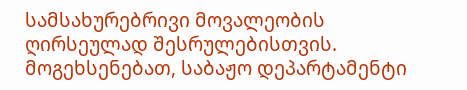სამსახურებრივი მოვალეობის ღირსეულად შესრულებისთვის. მოგეხსენებათ, საბაჟო დეპარტამენტი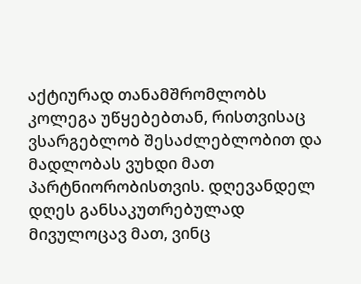აქტიურად თანამშრომლობს კოლეგა უწყებებთან, რისთვისაც ვსარგებლობ შესაძლებლობით და მადლობას ვუხდი მათ პარტნიორობისთვის. დღევანდელ დღეს განსაკუთრებულად მივულოცავ მათ, ვინც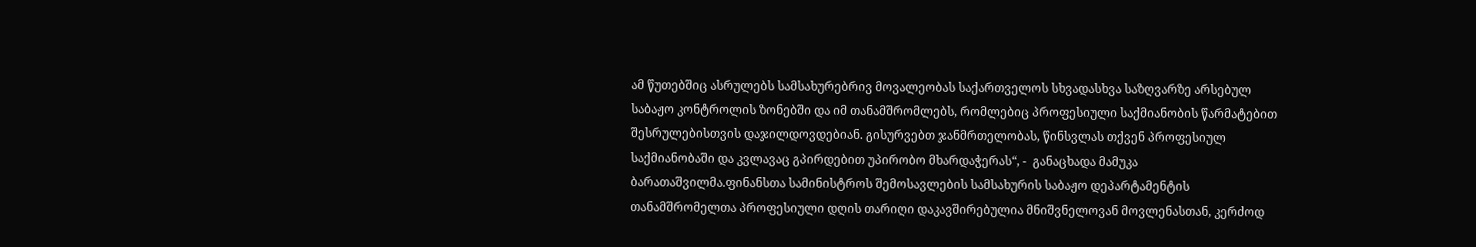ამ წუთებშიც ასრულებს სამსახურებრივ მოვალეობას საქართველოს სხვადასხვა საზღვარზე არსებულ საბაჟო კონტროლის ზონებში და იმ თანამშრომლებს, რომლებიც პროფესიული საქმიანობის წარმატებით შესრულებისთვის დაჯილდოვდებიან. გისურვებთ ჯანმრთელობას, წინსვლას თქვენ პროფესიულ საქმიანობაში და კვლავაც გპირდებით უპირობო მხარდაჭერას“, -  განაცხადა მამუკა ბარათაშვილმა.ფინანსთა სამინისტროს შემოსავლების სამსახურის საბაჟო დეპარტამენტის თანამშრომელთა პროფესიული დღის თარიღი დაკავშირებულია მნიშვნელოვან მოვლენასთან, კერძოდ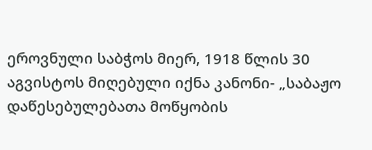ეროვნული საბჭოს მიერ, 1918 წლის 30 აგვისტოს მიღებული იქნა კანონი- „საბაჟო დაწესებულებათა მოწყობის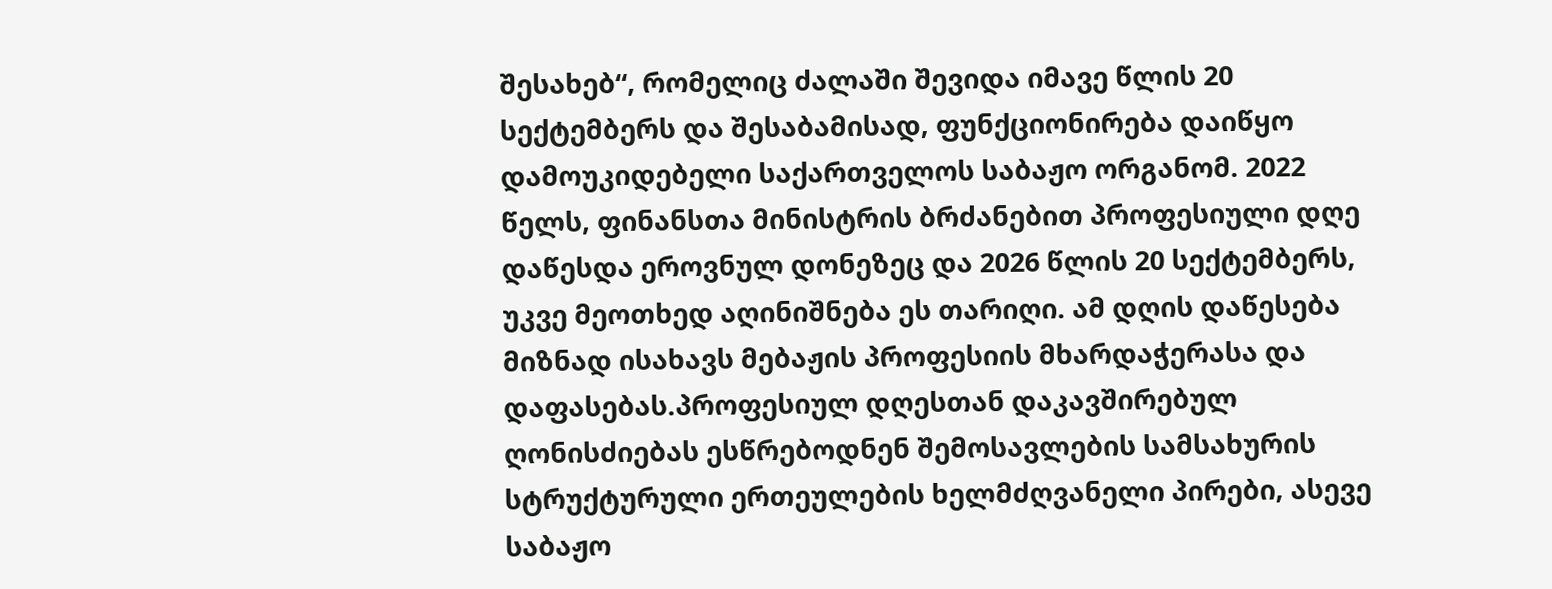შესახებ“, რომელიც ძალაში შევიდა იმავე წლის 20 სექტემბერს და შესაბამისად, ფუნქციონირება დაიწყო დამოუკიდებელი საქართველოს საბაჟო ორგანომ. 2022 წელს, ფინანსთა მინისტრის ბრძანებით პროფესიული დღე დაწესდა ეროვნულ დონეზეც და 2026 წლის 20 სექტემბერს, უკვე მეოთხედ აღინიშნება ეს თარიღი. ამ დღის დაწესება მიზნად ისახავს მებაჟის პროფესიის მხარდაჭერასა და დაფასებას.პროფესიულ დღესთან დაკავშირებულ ღონისძიებას ესწრებოდნენ შემოსავლების სამსახურის სტრუქტურული ერთეულების ხელმძღვანელი პირები, ასევე საბაჟო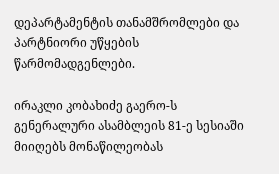დეპარტამენტის თანამშრომლები და პარტნიორი უწყების წარმომადგენლები.

ირაკლი კობახიძე გაერო-ს გენერალური ასამბლეის 81-ე სესიაში მიიღებს მონაწილეობას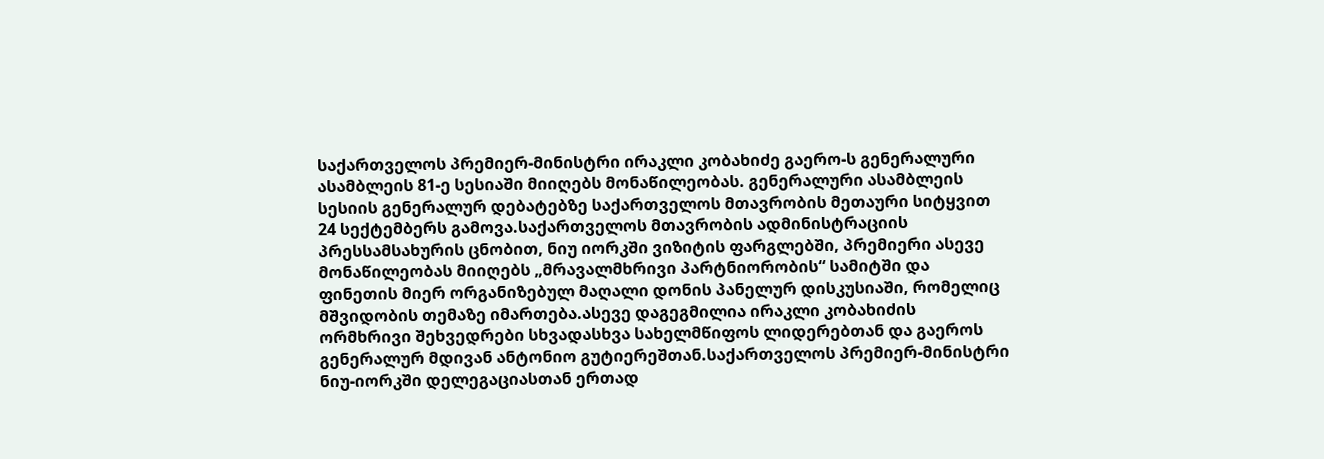საქართველოს პრემიერ-მინისტრი ირაკლი კობახიძე გაერო-ს გენერალური ასამბლეის 81-ე სესიაში მიიღებს მონაწილეობას. გენერალური ასამბლეის სესიის გენერალურ დებატებზე საქართველოს მთავრობის მეთაური სიტყვით 24 სექტემბერს გამოვა.საქართველოს მთავრობის ადმინისტრაციის პრესსამსახურის ცნობით, ნიუ იორკში ვიზიტის ფარგლებში, პრემიერი ასევე მონაწილეობას მიიღებს „მრავალმხრივი პარტნიორობის“ სამიტში და ფინეთის მიერ ორგანიზებულ მაღალი დონის პანელურ დისკუსიაში, რომელიც მშვიდობის თემაზე იმართება.ასევე დაგეგმილია ირაკლი კობახიძის ორმხრივი შეხვედრები სხვადასხვა სახელმწიფოს ლიდერებთან და გაეროს გენერალურ მდივან ანტონიო გუტიერეშთან.საქართველოს პრემიერ-მინისტრი ნიუ-იორკში დელეგაციასთან ერთად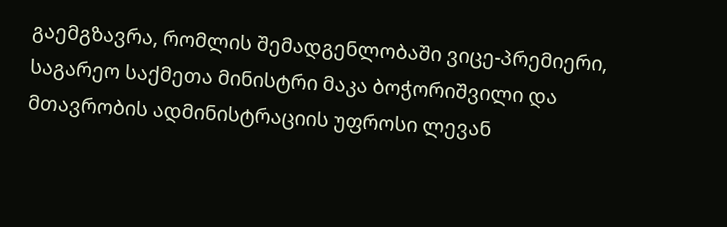გაემგზავრა, რომლის შემადგენლობაში ვიცე-პრემიერი, საგარეო საქმეთა მინისტრი მაკა ბოჭორიშვილი და მთავრობის ადმინისტრაციის უფროსი ლევან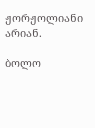ჟორჟოლიანი არიან.

ბოლო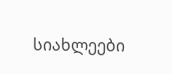სიახლეები